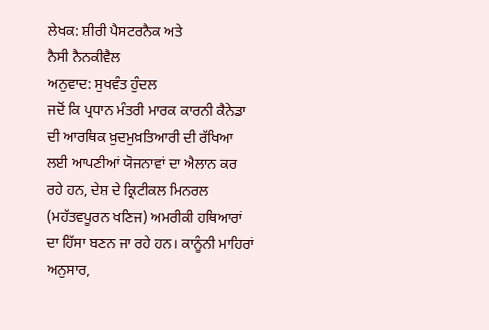ਲੇਖਕ: ਸ਼ੀਰੀ ਪੈਸਟਰਨੈਕ ਅਤੇ
ਨੈਸੀ ਨੈਨਕੀਵੈਲ
ਅਨੁਵਾਦ: ਸੁਖਵੰਤ ਹੁੰਦਲ
ਜਦੋਂ ਕਿ ਪ੍ਰਧਾਨ ਮੰਤਰੀ ਮਾਰਕ ਕਾਰਨੀ ਕੈਨੇਡਾ ਦੀ ਆਰਥਿਕ ਖ਼ੁਦਮੁਖ਼ਤਿਆਰੀ ਦੀ ਰੱਖਿਆ ਲਈ ਆਪਣੀਆਂ ਯੋਜਨਾਵਾਂ ਦਾ ਐਲਾਨ ਕਰ ਰਹੇ ਹਨ, ਦੇਸ਼ ਦੇ ਕ੍ਰਿਟੀਕਲ ਮਿਨਰਲ (ਮਹੱਤਵਪੂਰਨ ਖਣਿਜ) ਅਮਰੀਕੀ ਹਥਿਆਰਾਂ ਦਾ ਹਿੱਸਾ ਬਣਨ ਜਾ ਰਹੇ ਹਨ। ਕਾਨੂੰਨੀ ਮਾਹਿਰਾਂ ਅਨੁਸਾਰ,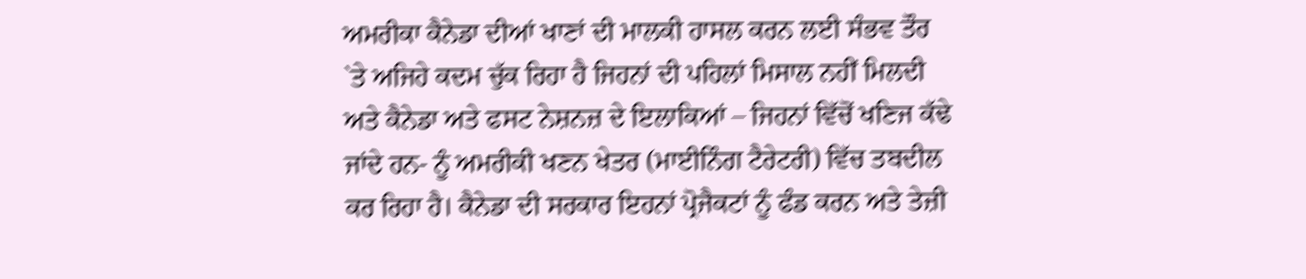ਅਮਰੀਕਾ ਕੈਨੇਡਾ ਦੀਆਂ ਖਾਣਾਂ ਦੀ ਮਾਲਕੀ ਹਾਸਲ ਕਰਨ ਲਈ ਸੰਭਵ ਤੌਰ `ਤੇ ਅਜਿਹੇ ਕਦਮ ਚੁੱਕ ਰਿਹਾ ਹੈ ਜਿਹਨਾਂ ਦੀ ਪਹਿਲਾਂ ਮਿਸਾਲ ਨਹੀਂ ਮਿਲਦੀ ਅਤੇ ਕੈਨੇਡਾ ਅਤੇ ਫਸਟ ਨੇਸ਼ਨਜ਼ ਦੇ ਇਲਾਕਿਆਂ – ਜਿਹਨਾਂ ਵਿੱਚੋਂ ਖਣਿਜ ਕੱਢੇ ਜਾਂਦੇ ਹਨ- ਨੂੰ ਅਮਰੀਕੀ ਖਣਨ ਖੇਤਰ (ਮਾਈਨਿੰਗ ਟੈਰੇਟਰੀ) ਵਿੱਚ ਤਬਦੀਲ ਕਰ ਰਿਹਾ ਹੈ। ਕੈਨੇਡਾ ਦੀ ਸਰਕਾਰ ਇਹਨਾਂ ਪ੍ਰੋਜੈਕਟਾਂ ਨੂੰ ਫੰਡ ਕਰਨ ਅਤੇ ਤੇਜ਼ੀ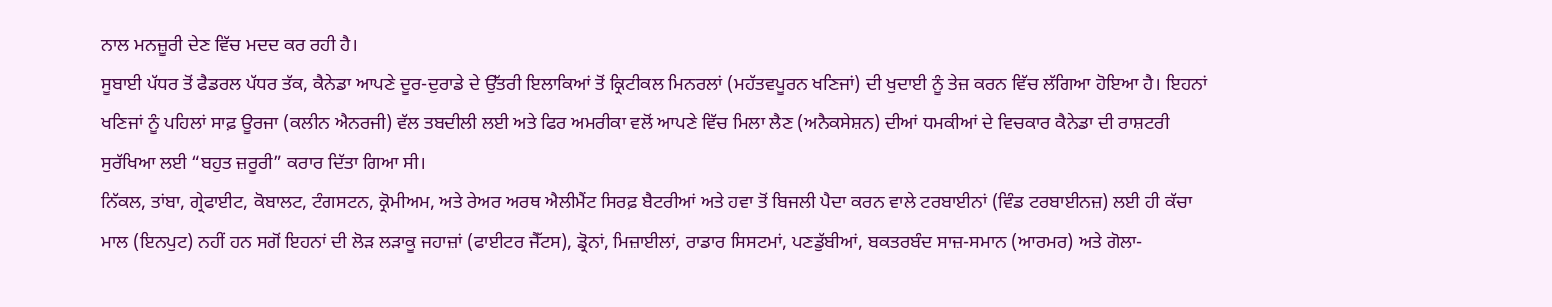ਨਾਲ ਮਨਜ਼ੂਰੀ ਦੇਣ ਵਿੱਚ ਮਦਦ ਕਰ ਰਹੀ ਹੈ।
ਸੂਬਾਈ ਪੱਧਰ ਤੋਂ ਫੈਡਰਲ ਪੱਧਰ ਤੱਕ, ਕੈਨੇਡਾ ਆਪਣੇ ਦੂਰ-ਦੁਰਾਡੇ ਦੇ ਉੱਤਰੀ ਇਲਾਕਿਆਂ ਤੋਂ ਕ੍ਰਿਟੀਕਲ ਮਿਨਰਲਾਂ (ਮਹੱਤਵਪੂਰਨ ਖਣਿਜਾਂ) ਦੀ ਖੁਦਾਈ ਨੂੰ ਤੇਜ਼ ਕਰਨ ਵਿੱਚ ਲੱਗਿਆ ਹੋਇਆ ਹੈ। ਇਹਨਾਂ ਖਣਿਜਾਂ ਨੂੰ ਪਹਿਲਾਂ ਸਾਫ਼ ਊਰਜਾ (ਕਲੀਨ ਐਨਰਜੀ) ਵੱਲ ਤਬਦੀਲੀ ਲਈ ਅਤੇ ਫਿਰ ਅਮਰੀਕਾ ਵਲੋਂ ਆਪਣੇ ਵਿੱਚ ਮਿਲਾ ਲੈਣ (ਅਨੈਕਸੇਸ਼ਨ) ਦੀਆਂ ਧਮਕੀਆਂ ਦੇ ਵਿਚਕਾਰ ਕੈਨੇਡਾ ਦੀ ਰਾਸ਼ਟਰੀ ਸੁਰੱਖਿਆ ਲਈ “ਬਹੁਤ ਜ਼ਰੂਰੀ” ਕਰਾਰ ਦਿੱਤਾ ਗਿਆ ਸੀ।
ਨਿੱਕਲ, ਤਾਂਬਾ, ਗ੍ਰੇਫਾਈਟ, ਕੋਬਾਲਟ, ਟੰਗਸਟਨ, ਕ੍ਰੋਮੀਅਮ, ਅਤੇ ਰੇਅਰ ਅਰਥ ਐਲੀਮੈਂਟ ਸਿਰਫ਼ ਬੈਟਰੀਆਂ ਅਤੇ ਹਵਾ ਤੋਂ ਬਿਜਲੀ ਪੈਦਾ ਕਰਨ ਵਾਲੇ ਟਰਬਾਈਨਾਂ (ਵਿੰਡ ਟਰਬਾਈਨਜ਼) ਲਈ ਹੀ ਕੱਚਾ ਮਾਲ (ਇਨਪੁਟ) ਨਹੀਂ ਹਨ ਸਗੋਂ ਇਹਨਾਂ ਦੀ ਲੋੜ ਲੜਾਕੂ ਜਹਾਜ਼ਾਂ (ਫਾਈਟਰ ਜੈੱਟਸ), ਡ੍ਰੋਨਾਂ, ਮਿਜ਼ਾਈਲਾਂ, ਰਾਡਾਰ ਸਿਸਟਮਾਂ, ਪਣਡੁੱਬੀਆਂ, ਬਕਤਰਬੰਦ ਸਾਜ਼-ਸਮਾਨ (ਆਰਮਰ) ਅਤੇ ਗੋਲਾ-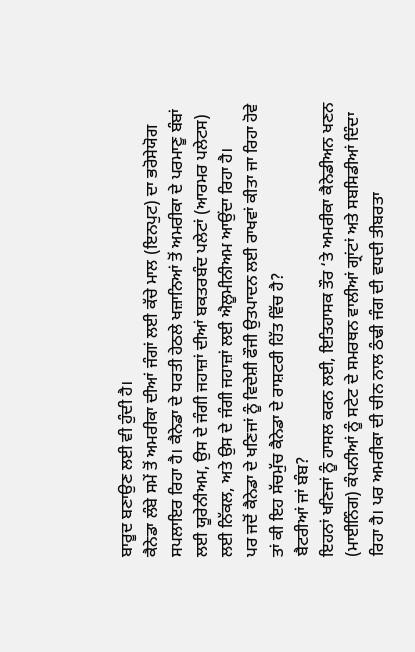ਬਾਰੂਦ ਬਣਾਉਣ ਲਈ ਵੀ ਹੁੰਦੀ ਹੈ।
ਕੈਨੇਡਾ ਲੰਬੇ ਸਮੇਂ ਤੋਂ ਅਮਰੀਕਾ ਦੀਆਂ ਜੰਗਾਂ ਲਈ ਕੱਚੇ ਮਾਲ (ਇਨਪੁਟ) ਦਾ ਭਰੋਸੇਯੋਗ ਸਪਲਾਇਰ ਰਿਹਾ ਹੈ। ਕੈਨੇਡਾ ਦੇ ਧਰਤੀ ਹੇਠਲੇ ਖਜ਼ਾਨਿਆਂ ਤੋਂ ਅਮਰੀਕਾ ਦੇ ਪਰਮਾਣੂ ਬੰਬਾਂ ਲਈ ਯੂਰੇਨੀਅਮ, ਉਸ ਦੇ ਜੰਗੀ ਜਹਾਜ਼ਾਂ ਦੀਆਂ ਬਕਤਰਬੰਦ ਪਲੇਟਾਂ (ਆਰਮਰ ਪਲੇਟਸ) ਲਈ ਨਿੱਕਲ, ਅਤੇ ਉਸ ਦੇ ਜੰਗੀ ਜਹਾਜ਼ਾਂ ਲਈ ਐਲੂਮੀਨੀਅਮ ਆਉਂਦਾ ਰਿਹਾ ਹੈ।
ਪਰ ਜਦੋਂ ਕੈਨੇਡਾ ਦੇ ਖਣਿਜਾਂ ਨੂੰ ਵਿਦੇਸ਼ੀ ਫੌਜੀ ਉਤਪਾਦਨ ਲਈ ਰਾਖਵਾਂ ਕੀਤਾ ਜਾ ਰਿਹਾ ਹੋਵੇ ਤਾਂ ਕੀ ਇਹ ਸੱਚਮੁੱਚ ਕੈਨੇਡਾ ਦੇ ਰਾਸ਼ਟਰੀ ਹਿੱਤ ਵਿੱਚ ਹੈ?
ਬੈਟਰੀਆਂ ਜਾਂ ਬੰਬ?
ਇਹਨਾਂ ਖਣਿਜਾਂ ਨੂੰ ਹਾਸਲ ਕਰਨ ਲਈ, ਇਤਿਹਾਸਕ ਤੌਰ ‘ਤੇ ਅਮਰੀਕਾ ਕੈਨੇਡੀਅਨ ਖਣਨ (ਮਾਈਨਿੰਗ) ਕੰਪਨੀਆਂ ਨੂੰ ਸਟੇਟ ਦੇ ਸਮਰਥਨ ਵਾਲੀਆਂ ਗ੍ਰਾਂਟਾਂ ਅਤੇ ਸਬਸਿਡੀਆਂ ਦਿੰਦਾ ਰਿਹਾ ਹੈ। ਪਰ ਅਮਰੀਕਾ ਦੀ ਚੀਨ ਨਾਲ ਠੰਢੀ ਜੰਗ ਦੀ ਵਧਦੀ ਤੀਬਰਤਾ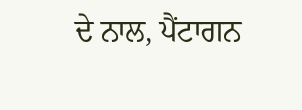ਦੇ ਨਾਲ, ਪੈਂਟਾਗਨ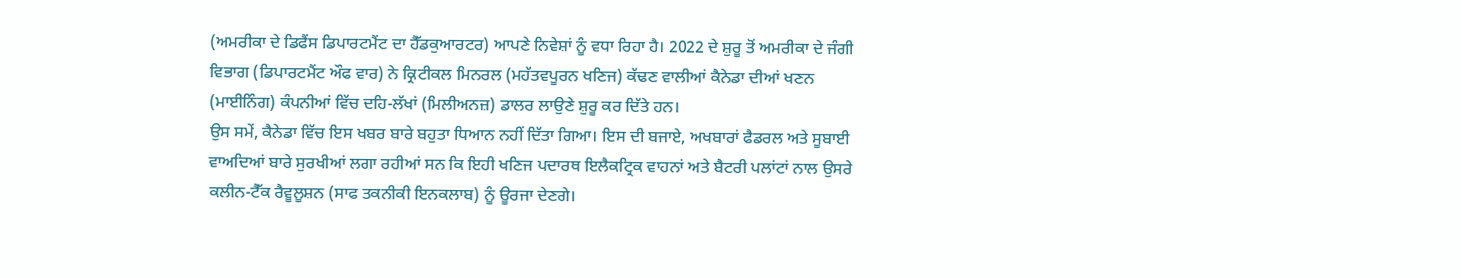(ਅਮਰੀਕਾ ਦੇ ਡਿਫੈਂਸ ਡਿਪਾਰਟਮੈਂਟ ਦਾ ਹੈੱਡਕੁਆਰਟਰ) ਆਪਣੇ ਨਿਵੇਸ਼ਾਂ ਨੂੰ ਵਧਾ ਰਿਹਾ ਹੈ। 2022 ਦੇ ਸ਼ੁਰੂ ਤੋਂ ਅਮਰੀਕਾ ਦੇ ਜੰਗੀ ਵਿਭਾਗ (ਡਿਪਾਰਟਮੈਂਟ ਔਫ ਵਾਰ) ਨੇ ਕ੍ਰਿਟੀਕਲ ਮਿਨਰਲ (ਮਹੱਤਵਪੂਰਨ ਖਣਿਜ) ਕੱਢਣ ਵਾਲੀਆਂ ਕੈਨੇਡਾ ਦੀਆਂ ਖਣਨ (ਮਾਈਨਿੰਗ) ਕੰਪਨੀਆਂ ਵਿੱਚ ਦਹਿ-ਲੱਖਾਂ (ਮਿਲੀਅਨਜ਼) ਡਾਲਰ ਲਾਉਣੇ ਸ਼ੁਰੂ ਕਰ ਦਿੱਤੇ ਹਨ।
ਉਸ ਸਮੇਂ, ਕੈਨੇਡਾ ਵਿੱਚ ਇਸ ਖਬਰ ਬਾਰੇ ਬਹੁਤਾ ਧਿਆਨ ਨਹੀਂ ਦਿੱਤਾ ਗਿਆ। ਇਸ ਦੀ ਬਜਾਏ, ਅਖਬਾਰਾਂ ਫੈਡਰਲ ਅਤੇ ਸੂਬਾਈ ਵਾਅਦਿਆਂ ਬਾਰੇ ਸੁਰਖੀਆਂ ਲਗਾ ਰਹੀਆਂ ਸਨ ਕਿ ਇਹੀ ਖਣਿਜ ਪਦਾਰਥ ਇਲੈਕਟ੍ਰਿਕ ਵਾਹਨਾਂ ਅਤੇ ਬੈਟਰੀ ਪਲਾਂਟਾਂ ਨਾਲ ਉਸਰੇ ਕਲੀਨ-ਟੈੱਕ ਰੈਵੂਲੂਸ਼ਨ (ਸਾਫ ਤਕਨੀਕੀ ਇਨਕਲਾਬ) ਨੂੰ ਊਰਜਾ ਦੇਣਗੇ।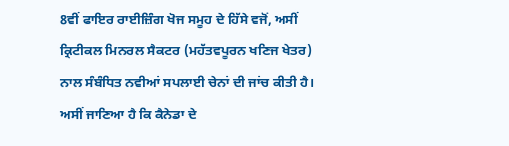8ਵੀਂ ਫਾਇਰ ਰਾਈਜ਼ਿੰਗ ਖੋਜ ਸਮੂਹ ਦੇ ਹਿੱਸੇ ਵਜੋਂ, ਅਸੀਂ ਕ੍ਰਿਟੀਕਲ ਮਿਨਰਲ ਸੈਕਟਰ (ਮਹੱਤਵਪੂਰਨ ਖਣਿਜ ਖੇਤਰ) ਨਾਲ ਸੰਬੰਧਿਤ ਨਵੀਆਂ ਸਪਲਾਈ ਚੇਨਾਂ ਦੀ ਜਾਂਚ ਕੀਤੀ ਹੈ। ਅਸੀਂ ਜਾਣਿਆ ਹੈ ਕਿ ਕੈਨੇਡਾ ਦੇ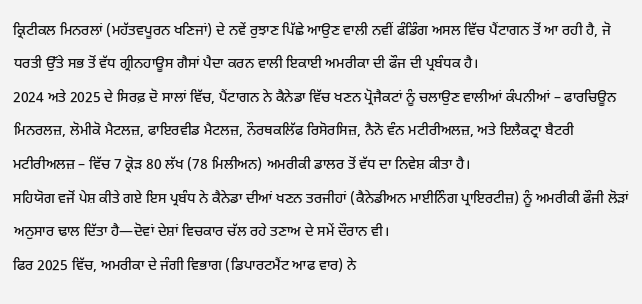ਕ੍ਰਿਟੀਕਲ ਮਿਨਰਲਾਂ (ਮਹੱਤਵਪੂਰਨ ਖਣਿਜਾਂ) ਦੇ ਨਵੇਂ ਰੁਝਾਣ ਪਿੱਛੇ ਆਉਣ ਵਾਲੀ ਨਵੀਂ ਫੰਡਿੰਗ ਅਸਲ ਵਿੱਚ ਪੈਂਟਾਗਨ ਤੋਂ ਆ ਰਹੀ ਹੈ, ਜੋ ਧਰਤੀ ਉੱਤੇ ਸਭ ਤੋਂ ਵੱਧ ਗ੍ਰੀਨਹਾਊਸ ਗੈਸਾਂ ਪੈਦਾ ਕਰਨ ਵਾਲੀ ਇਕਾਈ ਅਮਰੀਕਾ ਦੀ ਫੌਜ ਦੀ ਪ੍ਰਬੰਧਕ ਹੈ।
2024 ਅਤੇ 2025 ਦੇ ਸਿਰਫ਼ ਦੋ ਸਾਲਾਂ ਵਿੱਚ, ਪੈਂਟਾਗਨ ਨੇ ਕੈਨੇਡਾ ਵਿੱਚ ਖਣਨ ਪ੍ਰੋਜੈਕਟਾਂ ਨੂੰ ਚਲਾਉਣ ਵਾਲੀਆਂ ਕੰਪਨੀਆਂ – ਫਾਰਚਿਊਨ ਮਿਨਰਲਜ਼, ਲੋਮੀਕੋ ਮੈਟਲਜ਼, ਫਾਇਰਵੀਡ ਮੈਟਲਜ਼, ਨੌਰਥਕਲਿੱਫ ਰਿਸੋਰਸਿਜ਼, ਨੈਨੋ ਵੰਨ ਮਟੀਰੀਅਲਜ਼, ਅਤੇ ਇਲੈਕਟ੍ਰਾ ਬੈਟਰੀ ਮਟੀਰੀਅਲਜ਼ – ਵਿੱਚ 7 ਕ੍ਰੋੜ 80 ਲੱਖ (78 ਮਿਲੀਅਨ) ਅਮਰੀਕੀ ਡਾਲਰ ਤੋਂ ਵੱਧ ਦਾ ਨਿਵੇਸ਼ ਕੀਤਾ ਹੈ।
ਸਹਿਯੋਗ ਵਜੋਂ ਪੇਸ਼ ਕੀਤੇ ਗਏ ਇਸ ਪ੍ਰਬੰਧ ਨੇ ਕੈਨੇਡਾ ਦੀਆਂ ਖਣਨ ਤਰਜੀਹਾਂ (ਕੈਨੇਡੀਅਨ ਮਾਈਨਿੰਗ ਪ੍ਰਾਇਰਟੀਜ਼) ਨੂੰ ਅਮਰੀਕੀ ਫੌਜੀ ਲੋੜਾਂ ਅਨੁਸਾਰ ਢਾਲ ਦਿੱਤਾ ਹੈ—ਦੋਵਾਂ ਦੇਸ਼ਾਂ ਵਿਚਕਾਰ ਚੱਲ ਰਹੇ ਤਣਾਅ ਦੇ ਸਮੇਂ ਦੌਰਾਨ ਵੀ।
ਫਿਰ 2025 ਵਿੱਚ, ਅਮਰੀਕਾ ਦੇ ਜੰਗੀ ਵਿਭਾਗ (ਡਿਪਾਰਟਮੈਂਟ ਆਫ ਵਾਰ) ਨੇ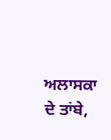ਅਲਾਸਕਾ ਦੇ ਤਾਂਬੇ,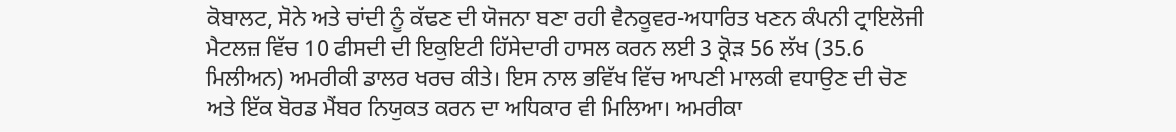ਕੋਬਾਲਟ, ਸੋਨੇ ਅਤੇ ਚਾਂਦੀ ਨੂੰ ਕੱਢਣ ਦੀ ਯੋਜਨਾ ਬਣਾ ਰਹੀ ਵੈਨਕੂਵਰ-ਅਧਾਰਿਤ ਖਣਨ ਕੰਪਨੀ ਟ੍ਰਾਇਲੋਜੀ ਮੈਟਲਜ਼ ਵਿੱਚ 10 ਫੀਸਦੀ ਦੀ ਇਕੁਇਟੀ ਹਿੱਸੇਦਾਰੀ ਹਾਸਲ ਕਰਨ ਲਈ 3 ਕ੍ਰੋੜ 56 ਲੱਖ (35.6 ਮਿਲੀਅਨ) ਅਮਰੀਕੀ ਡਾਲਰ ਖਰਚ ਕੀਤੇ। ਇਸ ਨਾਲ ਭਵਿੱਖ ਵਿੱਚ ਆਪਣੀ ਮਾਲਕੀ ਵਧਾਉਣ ਦੀ ਚੋਣ ਅਤੇ ਇੱਕ ਬੋਰਡ ਮੈਂਬਰ ਨਿਯੁਕਤ ਕਰਨ ਦਾ ਅਧਿਕਾਰ ਵੀ ਮਿਲਿਆ। ਅਮਰੀਕਾ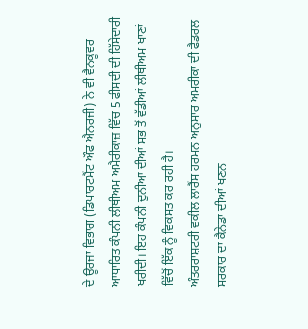ਦੇ ਊਰਜਾ ਵਿਭਾਗ (ਡਿਪਾਰਟਮੈਂਟ ਔਫ ਐਨਰਜੀ) ਨੇ ਵੀ ਵੈਨਕੂਵਰ ਆਧਾਰਿਤ ਕੰਪਨੀ ਲੀਥੀਅਮ ਅਮੈਰੀਕਾਜ਼ ਵਿੱਚ 5 ਫੀਸਦੀ ਦੀ ਹਿੱਸੇਦਾਰੀ ਖਰੀਦੀ। ਇਹ ਕੰਪਨੀ ਦੁਨੀਆ ਦੀਆਂ ਸਭ ਤੋਂ ਵੱਡੀਆਂ ਲੀਥੀਅਮ ਖਾਣਾਂ ਵਿੱਚੋਂ ਇੱਕ ਨੂੰ ਵਿਕਸਤ ਕਰ ਰਹੀ ਹੈ।
ਅੰਤਰਰਾਸ਼ਟਰੀ ਵਕੀਲ ਲਾਰੈਂਸ ਹਰਮਨ ਅਨੁਸਾਰ ਅਮਰੀਕਾ ਦੀ ਫੈਡਰਲ ਸਰਕਾਰ ਦਾ ਕੈਨੇਡਾ ਦੀਆਂ ਖਣਨ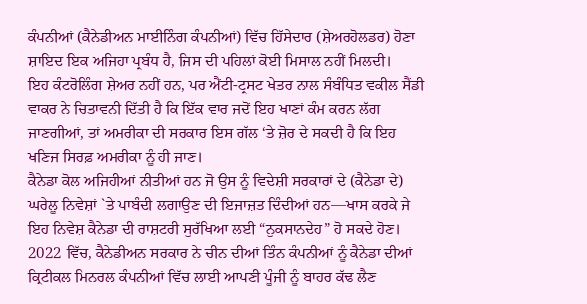ਕੰਪਨੀਆਂ (ਕੈਨੇਡੀਅਨ ਮਾਈਨਿੰਗ ਕੰਪਨੀਆਂ) ਵਿੱਚ ਹਿੱਸੇਦਾਰ (ਸ਼ੇਅਰਹੋਲਡਰ) ਹੋਣਾ ਸ਼ਾਇਦ ਇਕ ਅਜਿਹਾ ਪ੍ਰਬੰਧ ਹੈ, ਜਿਸ ਦੀ ਪਹਿਲਾਂ ਕੋਈ ਮਿਸਾਲ ਨਹੀਂ ਮਿਲਦੀ।
ਇਹ ਕੰਟਰੋਲਿੰਗ ਸ਼ੇਅਰ ਨਹੀਂ ਹਨ, ਪਰ ਐਂਟੀ-ਟ੍ਰਸਟ ਖੇਤਰ ਨਾਲ ਸੰਬੰਧਿਤ ਵਕੀਲ ਸੈਂਡੀ ਵਾਕਰ ਨੇ ਚਿਤਾਵਨੀ ਦਿੱਤੀ ਹੈ ਕਿ ਇੱਕ ਵਾਰ ਜਦੋਂ ਇਹ ਖਾਣਾਂ ਕੰਮ ਕਰਨ ਲੱਗ ਜਾਣਗੀਆਂ, ਤਾਂ ਅਮਰੀਕਾ ਦੀ ਸਰਕਾਰ ਇਸ ਗੱਲ ‘ਤੇ ਜ਼ੋਰ ਦੇ ਸਕਦੀ ਹੈ ਕਿ ਇਹ ਖਣਿਜ ਸਿਰਫ਼ ਅਮਰੀਕਾ ਨੂੰ ਹੀ ਜਾਣ।
ਕੈਨੇਡਾ ਕੋਲ ਅਜਿਹੀਆਂ ਨੀਤੀਆਂ ਹਨ ਜੋ ਉਸ ਨੂੰ ਵਿਦੇਸ਼ੀ ਸਰਕਾਰਾਂ ਦੇ (ਕੈਨੇਡਾ ਦੇ) ਘਰੇਲੂ ਨਿਵੇਸ਼ਾਂ `ਤੇ ਪਾਬੰਦੀ ਲਗਾਉਣ ਦੀ ਇਜਾਜ਼ਤ ਦਿੰਦੀਆਂ ਹਨ—ਖਾਸ ਕਰਕੇ ਜੇ ਇਹ ਨਿਵੇਸ਼ ਕੈਨੇਡਾ ਦੀ ਰਾਸ਼ਟਰੀ ਸੁਰੱਖਿਆ ਲਈ “ਨੁਕਸਾਨਦੇਹ” ਹੋ ਸਕਦੇ ਹੋਣ। 2022 ਵਿੱਚ, ਕੈਨੇਡੀਅਨ ਸਰਕਾਰ ਨੇ ਚੀਨ ਦੀਆਂ ਤਿੰਨ ਕੰਪਨੀਆਂ ਨੂੰ ਕੈਨੇਡਾ ਦੀਆਂ ਕ੍ਰਿਟੀਕਲ ਮਿਨਰਲ ਕੰਪਨੀਆਂ ਵਿੱਚ ਲਾਈ ਆਪਣੀ ਪੂੰਜੀ ਨੂੰ ਬਾਹਰ ਕੱਢ ਲੈਣ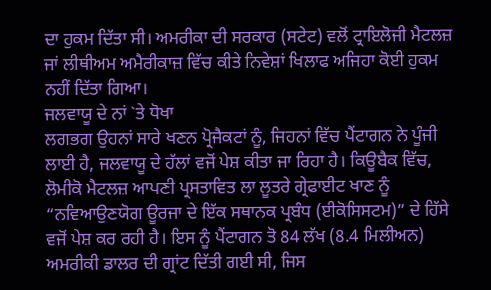ਦਾ ਹੁਕਮ ਦਿੱਤਾ ਸੀ। ਅਮਰੀਕਾ ਦੀ ਸਰਕਾਰ (ਸਟੇਟ) ਵਲੋਂ ਟ੍ਰਾਇਲੋਜੀ ਮੈਟਲਜ਼ ਜਾਂ ਲੀਥੀਅਮ ਅਮੈਰੀਕਾਜ਼ ਵਿੱਚ ਕੀਤੇ ਨਿਵੇਸ਼ਾਂ ਖਿਲਾਫ ਅਜਿਹਾ ਕੋਈ ਹੁਕਮ ਨਹੀਂ ਦਿੱਤਾ ਗਿਆ।
ਜਲਵਾਯੂ ਦੇ ਨਾਂ `ਤੇ ਧੋਖਾ
ਲਗਭਗ ਉਹਨਾਂ ਸਾਰੇ ਖਣਨ ਪ੍ਰੋਜੈਕਟਾਂ ਨੂੰ, ਜਿਹਨਾਂ ਵਿੱਚ ਪੈਂਟਾਗਨ ਨੇ ਪੂੰਜੀ ਲਾਈ ਹੈ, ਜਲਵਾਯੂ ਦੇ ਹੱਲਾਂ ਵਜੋਂ ਪੇਸ਼ ਕੀਤਾ ਜਾ ਰਿਹਾ ਹੈ। ਕਿਊਬੈਕ ਵਿੱਚ, ਲੋਮੀਕੋ ਮੈਟਲਜ਼ ਆਪਣੀ ਪ੍ਰਸਤਾਵਿਤ ਲਾ ਲੂਤਰੇ ਗ੍ਰੇਫਾਈਟ ਖਾਣ ਨੂੰ “ਨਵਿਆਉਣਯੋਗ ਊਰਜਾ ਦੇ ਇੱਕ ਸਥਾਨਕ ਪ੍ਰਬੰਧ (ਈਕੋਸਿਸਟਮ)” ਦੇ ਹਿੱਸੇ ਵਜੋਂ ਪੇਸ਼ ਕਰ ਰਹੀ ਹੈ। ਇਸ ਨੂੰ ਪੈਂਟਾਗਨ ਤੋ 84 ਲੱਖ (8.4 ਮਿਲੀਅਨ) ਅਮਰੀਕੀ ਡਾਲਰ ਦੀ ਗ੍ਰਾਂਟ ਦਿੱਤੀ ਗਈ ਸੀ, ਜਿਸ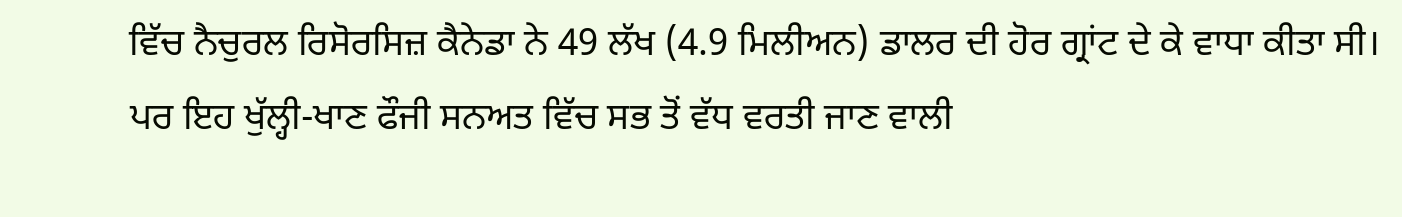ਵਿੱਚ ਨੈਚੁਰਲ ਰਿਸੋਰਸਿਜ਼ ਕੈਨੇਡਾ ਨੇ 49 ਲੱਖ (4.9 ਮਿਲੀਅਨ) ਡਾਲਰ ਦੀ ਹੋਰ ਗ੍ਰਾਂਟ ਦੇ ਕੇ ਵਾਧਾ ਕੀਤਾ ਸੀ।
ਪਰ ਇਹ ਖੁੱਲ੍ਹੀ-ਖਾਣ ਫੌਜੀ ਸਨਅਤ ਵਿੱਚ ਸਭ ਤੋਂ ਵੱਧ ਵਰਤੀ ਜਾਣ ਵਾਲੀ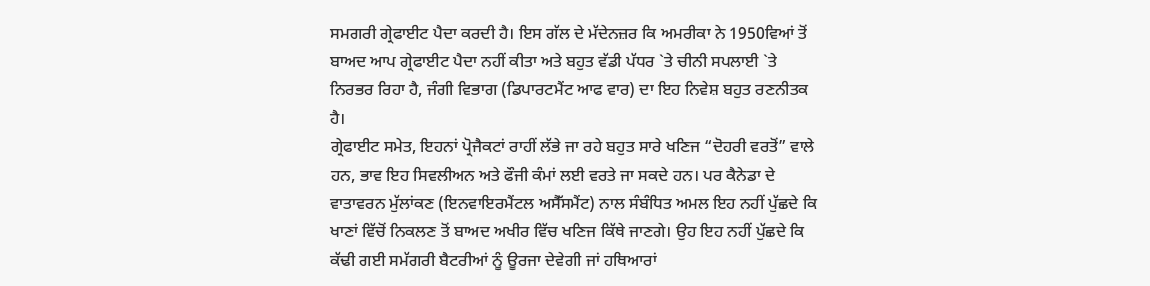ਸਮਗਰੀ ਗ੍ਰੇਫਾਈਟ ਪੈਦਾ ਕਰਦੀ ਹੈ। ਇਸ ਗੱਲ ਦੇ ਮੱਦੇਨਜ਼ਰ ਕਿ ਅਮਰੀਕਾ ਨੇ 1950ਵਿਆਂ ਤੋਂ ਬਾਅਦ ਆਪ ਗ੍ਰੇਫਾਈਟ ਪੈਦਾ ਨਹੀਂ ਕੀਤਾ ਅਤੇ ਬਹੁਤ ਵੱਡੀ ਪੱਧਰ `ਤੇ ਚੀਨੀ ਸਪਲਾਈ `ਤੇ ਨਿਰਭਰ ਰਿਹਾ ਹੈ, ਜੰਗੀ ਵਿਭਾਗ (ਡਿਪਾਰਟਮੈਂਟ ਆਫ ਵਾਰ) ਦਾ ਇਹ ਨਿਵੇਸ਼ ਬਹੁਤ ਰਣਨੀਤਕ ਹੈ।
ਗ੍ਰੇਫਾਈਟ ਸਮੇਤ, ਇਹਨਾਂ ਪ੍ਰੋਜੈਕਟਾਂ ਰਾਹੀਂ ਲੱਭੇ ਜਾ ਰਹੇ ਬਹੁਤ ਸਾਰੇ ਖਣਿਜ “ਦੋਹਰੀ ਵਰਤੋਂ” ਵਾਲੇ ਹਨ, ਭਾਵ ਇਹ ਸਿਵਲੀਅਨ ਅਤੇ ਫੌਜੀ ਕੰਮਾਂ ਲਈ ਵਰਤੇ ਜਾ ਸਕਦੇ ਹਨ। ਪਰ ਕੈਨੇਡਾ ਦੇ ਵਾਤਾਵਰਨ ਮੁੱਲਾਂਕਣ (ਇਨਵਾਇਰਮੈਂਟਲ ਅਸੈੱਸਮੈਂਟ) ਨਾਲ ਸੰਬੰਧਿਤ ਅਮਲ ਇਹ ਨਹੀਂ ਪੁੱਛਦੇ ਕਿ ਖਾਣਾਂ ਵਿੱਚੋਂ ਨਿਕਲਣ ਤੋਂ ਬਾਅਦ ਅਖੀਰ ਵਿੱਚ ਖਣਿਜ ਕਿੱਥੇ ਜਾਣਗੇ। ਉਹ ਇਹ ਨਹੀਂ ਪੁੱਛਦੇ ਕਿ ਕੱਢੀ ਗਈ ਸਮੱਗਰੀ ਬੈਟਰੀਆਂ ਨੂੰ ਊਰਜਾ ਦੇਵੇਗੀ ਜਾਂ ਹਥਿਆਰਾਂ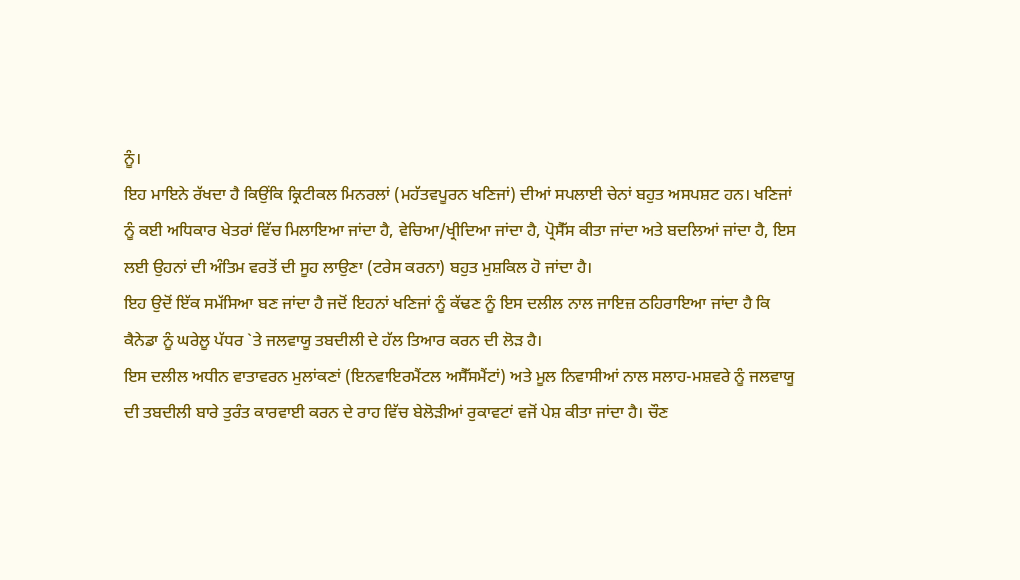ਨੂੰ।
ਇਹ ਮਾਇਨੇ ਰੱਖਦਾ ਹੈ ਕਿਉਂਕਿ ਕ੍ਰਿਟੀਕਲ ਮਿਨਰਲਾਂ (ਮਹੱਤਵਪੂਰਨ ਖਣਿਜਾਂ) ਦੀਆਂ ਸਪਲਾਈ ਚੇਨਾਂ ਬਹੁਤ ਅਸਪਸ਼ਟ ਹਨ। ਖਣਿਜਾਂ ਨੂੰ ਕਈ ਅਧਿਕਾਰ ਖੇਤਰਾਂ ਵਿੱਚ ਮਿਲਾਇਆ ਜਾਂਦਾ ਹੈ, ਵੇਚਿਆ/ਖ੍ਰੀਦਿਆ ਜਾਂਦਾ ਹੈ, ਪ੍ਰੋਸੈੱਸ ਕੀਤਾ ਜਾਂਦਾ ਅਤੇ ਬਦਲਿਆਂ ਜਾਂਦਾ ਹੈ, ਇਸ ਲਈ ਉਹਨਾਂ ਦੀ ਅੰਤਿਮ ਵਰਤੋਂ ਦੀ ਸੂਹ ਲਾਉਣਾ (ਟਰੇਸ ਕਰਨਾ) ਬਹੁਤ ਮੁਸ਼ਕਿਲ ਹੋ ਜਾਂਦਾ ਹੈ।
ਇਹ ਉਦੋਂ ਇੱਕ ਸਮੱਸਿਆ ਬਣ ਜਾਂਦਾ ਹੈ ਜਦੋਂ ਇਹਨਾਂ ਖਣਿਜਾਂ ਨੂੰ ਕੱਢਣ ਨੂੰ ਇਸ ਦਲੀਲ ਨਾਲ ਜਾਇਜ਼ ਠਹਿਰਾਇਆ ਜਾਂਦਾ ਹੈ ਕਿ ਕੈਨੇਡਾ ਨੂੰ ਘਰੇਲੂ ਪੱਧਰ `ਤੇ ਜਲਵਾਯੂ ਤਬਦੀਲੀ ਦੇ ਹੱਲ ਤਿਆਰ ਕਰਨ ਦੀ ਲੋੜ ਹੈ।
ਇਸ ਦਲੀਲ ਅਧੀਨ ਵਾਤਾਵਰਨ ਮੁਲਾਂਕਣਾਂ (ਇਨਵਾਇਰਮੈਂਟਲ ਅਸੈੱਸਮੈਂਟਾਂ) ਅਤੇ ਮੂਲ ਨਿਵਾਸੀਆਂ ਨਾਲ ਸਲਾਹ-ਮਸ਼ਵਰੇ ਨੂੰ ਜਲਵਾਯੂ ਦੀ ਤਬਦੀਲੀ ਬਾਰੇ ਤੁਰੰਤ ਕਾਰਵਾਈ ਕਰਨ ਦੇ ਰਾਹ ਵਿੱਚ ਬੇਲੋੜੀਆਂ ਰੁਕਾਵਟਾਂ ਵਜੋਂ ਪੇਸ਼ ਕੀਤਾ ਜਾਂਦਾ ਹੈ। ਚੌਣ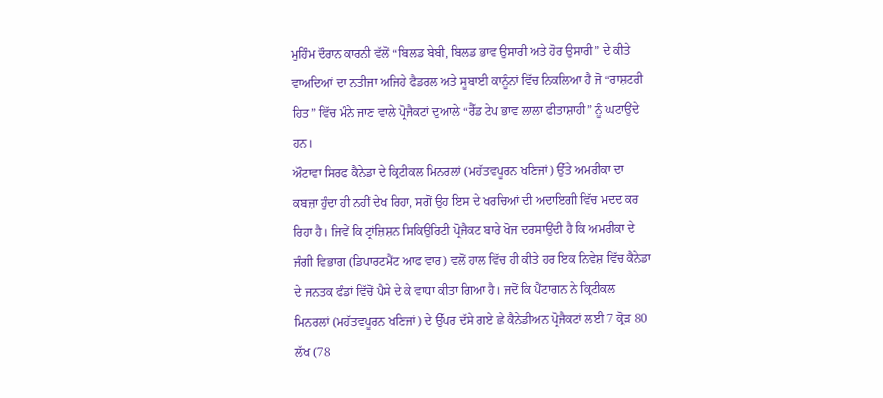ਮੁਹਿੰਮ ਦੌਰਾਨ ਕਾਰਨੀ ਵੱਲੋਂ “ਬਿਲਡ ਬੇਬੀ, ਬਿਲਡ ਭਾਵ ਉਸਾਰੀ ਅਤੇ ਹੋਰ ਉਸਾਰੀ” ਦੇ ਕੀਤੇ ਵਾਅਦਿਆਂ ਦਾ ਨਤੀਜਾ ਅਜਿਹੇ ਫੈਡਰਲ ਅਤੇ ਸੂਬਾਈ ਕਾਨੂੰਨਾਂ ਵਿੱਚ ਨਿਕਲਿਆ ਹੈ ਜੋ “ਰਾਸ਼ਟਰੀ ਹਿਤ” ਵਿੱਚ ਮੰਨੇ ਜਾਣ ਵਾਲੇ ਪ੍ਰੋਜੈਕਟਾਂ ਦੁਆਲੇ “ਰੈੱਡ ਟੇਪ ਭਾਵ ਲਾਲਾ ਫੀਤਾਸ਼ਾਹੀ” ਨੂੰ ਘਟਾਉਂਦੇ ਹਨ।
ਔਟਾਵਾ ਸਿਰਫ ਕੈਨੇਡਾ ਦੇ ਕ੍ਰਿਟੀਕਲ ਮਿਨਰਲਾਂ (ਮਹੱਤਵਪੂਰਨ ਖਣਿਜਾਂ) ਉੱਤੇ ਅਮਰੀਕਾ ਦਾ ਕਬਜ਼ਾ ਹੁੰਦਾ ਹੀ ਨਹੀਂ ਦੇਖ ਰਿਹਾ, ਸਗੋਂ ਉਹ ਇਸ ਦੇ ਖਰਚਿਆਂ ਦੀ ਅਦਾਇਗੀ ਵਿੱਚ ਮਦਦ ਕਰ ਰਿਹਾ ਹੈ। ਜਿਵੇਂ ਕਿ ਟ੍ਰਾਂਜ਼ਿਸ਼ਨ ਸਿਕਿਉਰਿਟੀ ਪ੍ਰੋਜੈਕਟ ਬਾਰੇ ਖੋਜ ਦਰਸਾਉਂਦੀ ਹੈ ਕਿ ਅਮਰੀਕਾ ਦੇ ਜੰਗੀ ਵਿਭਾਗ (ਡਿਪਾਰਟਮੈਂਟ ਆਫ ਵਾਰ) ਵਲੋਂ ਹਾਲ ਵਿੱਚ ਹੀ ਕੀਤੇ ਹਰ ਇਕ ਨਿਵੇਸ਼ ਵਿੱਚ ਕੈਨੇਡਾ ਦੇ ਜਨਤਕ ਫੰਡਾਂ ਵਿੱਚੋਂ ਪੈਸੇ ਦੇ ਕੇ ਵਾਧਾ ਕੀਤਾ ਗਿਆ ਹੈ। ਜਦੋਂ ਕਿ ਪੈਂਟਾਗਨ ਨੇ ਕ੍ਰਿਟੀਕਲ ਮਿਨਰਲਾਂ (ਮਹੱਤਵਪੂਰਨ ਖਣਿਜਾਂ) ਦੇ ਉੱਪਰ ਦੱਸੇ ਗਏ ਛੇ ਕੈਨੇਡੀਅਨ ਪ੍ਰੋਜੈਕਟਾਂ ਲਈ 7 ਕ੍ਰੋੜ 80 ਲੱਖ (78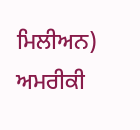ਮਿਲੀਅਨ) ਅਮਰੀਕੀ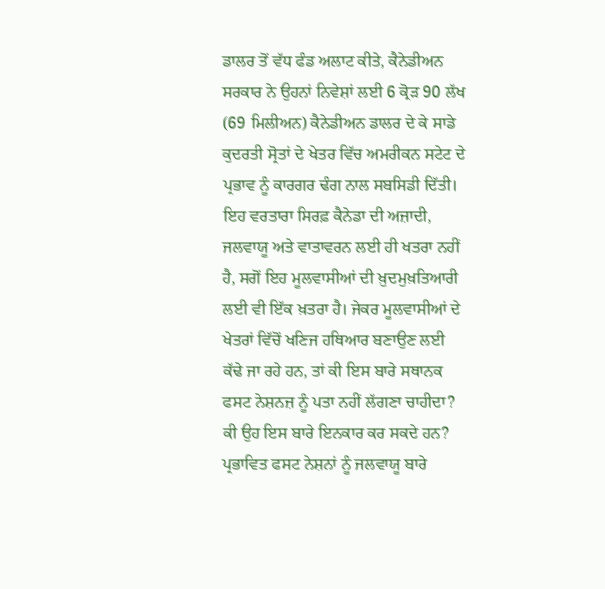ਡਾਲਰ ਤੋਂ ਵੱਧ ਫੰਡ ਅਲਾਟ ਕੀਤੇ, ਕੈਨੇਡੀਅਨ ਸਰਕਾਰ ਨੇ ਉਹਨਾਂ ਨਿਵੇਸ਼ਾਂ ਲਈ 6 ਕ੍ਰੋੜ 90 ਲੱਖ (69 ਮਿਲੀਅਨ) ਕੈਨੇਡੀਅਨ ਡਾਲਰ ਦੇ ਕੇ ਸਾਡੇ ਕੁਦਰਤੀ ਸ੍ਰੋਤਾਂ ਦੇ ਖੇਤਰ ਵਿੱਚ ਅਮਰੀਕਨ ਸਟੇਟ ਦੇ ਪ੍ਰਭਾਵ ਨੂੰ ਕਾਰਗਰ ਢੰਗ ਨਾਲ ਸਬਸਿਡੀ ਦਿੱਤੀ।
ਇਹ ਵਰਤਾਰਾ ਸਿਰਫ਼ ਕੈਨੇਡਾ ਦੀ ਅਜ਼ਾਦੀ, ਜਲਵਾਯੂ ਅਤੇ ਵਾਤਾਵਰਨ ਲਈ ਹੀ ਖਤਰਾ ਨਹੀਂ ਹੈ, ਸਗੋਂ ਇਹ ਮੂਲਵਾਸੀਆਂ ਦੀ ਖ਼ੁਦਮੁਖ਼ਤਿਆਰੀ ਲਈ ਵੀ ਇੱਕ ਖ਼ਤਰਾ ਹੈ। ਜੇਕਰ ਮੂਲਵਾਸੀਆਂ ਦੇ ਖੇਤਰਾਂ ਵਿੱਚੋਂ ਖਣਿਜ ਹਥਿਆਰ ਬਣਾਉਣ ਲਈ ਕੱਢੇ ਜਾ ਰਹੇ ਹਨ, ਤਾਂ ਕੀ ਇਸ ਬਾਰੇ ਸਥਾਨਕ ਫਸਟ ਨੇਸ਼ਨਜ਼ ਨੂੰ ਪਤਾ ਨਹੀਂ ਲੱਗਣਾ ਚਾਹੀਦਾ? ਕੀ ਉਹ ਇਸ ਬਾਰੇ ਇਨਕਾਰ ਕਰ ਸਕਦੇ ਹਨ? ਪ੍ਰਭਾਵਿਤ ਫਸਟ ਨੇਸ਼ਨਾਂ ਨੂੰ ਜਲਵਾਯੂ ਬਾਰੇ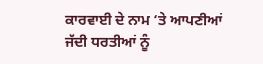ਕਾਰਵਾਈ ਦੇ ਨਾਮ ‘ਤੇ ਆਪਣੀਆਂ ਜੱਦੀ ਧਰਤੀਆਂ ਨੂੰ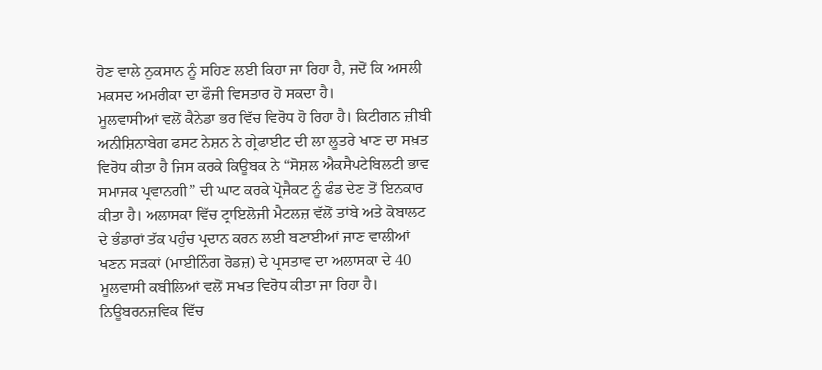ਹੋਣ ਵਾਲੇ ਨੁਕਸਾਨ ਨੂੰ ਸਹਿਣ ਲਈ ਕਿਹਾ ਜਾ ਰਿਹਾ ਹੈ, ਜਦੋਂ ਕਿ ਅਸਲੀ ਮਕਸਦ ਅਮਰੀਕਾ ਦਾ ਫੌਜੀ ਵਿਸਤਾਰ ਹੋ ਸਕਦਾ ਹੈ।
ਮੂਲਵਾਸੀਆਂ ਵਲੋਂ ਕੈਨੇਡਾ ਭਰ ਵਿੱਚ ਵਿਰੋਧ ਹੋ ਰਿਹਾ ਹੈ। ਕਿਟੀਗਨ ਜ਼ੀਬੀ ਅਨੀਸ਼ਿਨਾਬੇਗ ਫਸਟ ਨੇਸ਼ਨ ਨੇ ਗ੍ਰੇਫਾਈਟ ਦੀ ਲਾ ਲੂਤਰੇ ਖਾਣ ਦਾ ਸਖ਼ਤ ਵਿਰੋਧ ਕੀਤਾ ਹੈ ਜਿਸ ਕਰਕੇ ਕਿਊਬਕ ਨੇ “ਸੋਸ਼ਲ ਐਕਸੈਪਟੇਬਿਲਟੀ ਭਾਵ ਸਮਾਜਕ ਪ੍ਰਵਾਨਗੀ” ਦੀ ਘਾਟ ਕਰਕੇ ਪ੍ਰੋਜੈਕਟ ਨੂੰ ਫੰਡ ਦੇਣ ਤੋਂ ਇਨਕਾਰ ਕੀਤਾ ਹੈ। ਅਲਾਸਕਾ ਵਿੱਚ ਟ੍ਰਾਇਲੋਜੀ ਮੈਟਲਜ਼ ਵੱਲੋਂ ਤਾਂਬੇ ਅਤੇ ਕੋਬਾਲਟ ਦੇ ਭੰਡਾਰਾਂ ਤੱਕ ਪਹੁੰਚ ਪ੍ਰਦਾਨ ਕਰਨ ਲਈ ਬਣਾਈਆਂ ਜਾਣ ਵਾਲੀਆਂ ਖਣਨ ਸੜਕਾਂ (ਮਾਈਨਿੰਗ ਰੋਡਜ਼) ਦੇ ਪ੍ਰਸਤਾਵ ਦਾ ਅਲਾਸਕਾ ਦੇ 40 ਮੂਲਵਾਸੀ ਕਬੀਲਿਆਂ ਵਲੋਂ ਸਖਤ ਵਿਰੋਧ ਕੀਤਾ ਜਾ ਰਿਹਾ ਹੈ।
ਨਿਊਬਰਨਜ਼ਵਿਕ ਵਿੱਚ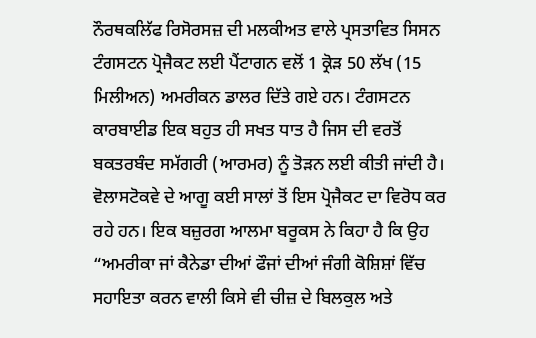ਨੌਰਥਕਲਿੱਫ ਰਿਸੋਰਸਜ਼ ਦੀ ਮਲਕੀਅਤ ਵਾਲੇ ਪ੍ਰਸਤਾਵਿਤ ਸਿਸਨ ਟੰਗਸਟਨ ਪ੍ਰੋਜੈਕਟ ਲਈ ਪੈਂਟਾਗਨ ਵਲੋਂ 1 ਕ੍ਰੋੜ 50 ਲੱਖ (15 ਮਿਲੀਅਨ) ਅਮਰੀਕਨ ਡਾਲਰ ਦਿੱਤੇ ਗਏ ਹਨ। ਟੰਗਸਟਨ ਕਾਰਬਾਈਡ ਇਕ ਬਹੁਤ ਹੀ ਸਖਤ ਧਾਤ ਹੈ ਜਿਸ ਦੀ ਵਰਤੋਂ ਬਕਤਰਬੰਦ ਸਮੱਗਰੀ (ਆਰਮਰ) ਨੂੰ ਤੋੜਨ ਲਈ ਕੀਤੀ ਜਾਂਦੀ ਹੈ। ਵੋਲਾਸਟੋਕਵੇ ਦੇ ਆਗੂ ਕਈ ਸਾਲਾਂ ਤੋਂ ਇਸ ਪ੍ਰੋਜੈਕਟ ਦਾ ਵਿਰੋਧ ਕਰ ਰਹੇ ਹਨ। ਇਕ ਬਜ਼ੁਰਗ ਆਲਮਾ ਬਰੂਕਸ ਨੇ ਕਿਹਾ ਹੈ ਕਿ ਉਹ “ਅਮਰੀਕਾ ਜਾਂ ਕੈਨੇਡਾ ਦੀਆਂ ਫੌਜਾਂ ਦੀਆਂ ਜੰਗੀ ਕੋਸ਼ਿਸ਼ਾਂ ਵਿੱਚ ਸਹਾਇਤਾ ਕਰਨ ਵਾਲੀ ਕਿਸੇ ਵੀ ਚੀਜ਼ ਦੇ ਬਿਲਕੁਲ ਅਤੇ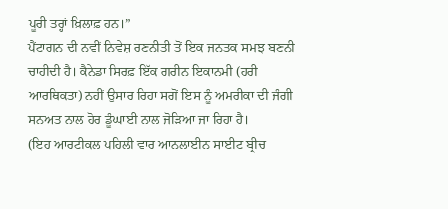ਪੂਰੀ ਤਰ੍ਹਾਂ ਖ਼ਿਲਾਫ਼ ਹਨ।”
ਪੈਂਟਾਗਨ ਦੀ ਨਵੀਂ ਨਿਵੇਸ਼ ਰਣਨੀਤੀ ਤੋਂ ਇਕ ਜਨਤਕ ਸਮਝ ਬਣਨੀ ਚਾਹੀਦੀ ਹੈ। ਕੈਨੇਡਾ ਸਿਰਫ਼ ਇੱਕ ਗਰੀਨ ਇਕਾਨਮੀ (ਹਰੀ ਆਰਥਿਕਤਾ) ਨਹੀਂ ਉਸਾਰ ਰਿਹਾ ਸਗੋਂ ਇਸ ਨੂੰ ਅਮਰੀਕਾ ਦੀ ਜੰਗੀ ਸਨਅਤ ਨਾਲ ਹੋਰ ਡੂੰਘਾਈ ਨਾਲ ਜੋੜਿਆ ਜਾ ਰਿਹਾ ਹੈ।
(ਇਹ ਆਰਟੀਕਲ ਪਹਿਲੀ ਵਾਰ ਆਨਲਾਈਨ ਸਾਈਟ ਬ੍ਰੀਚ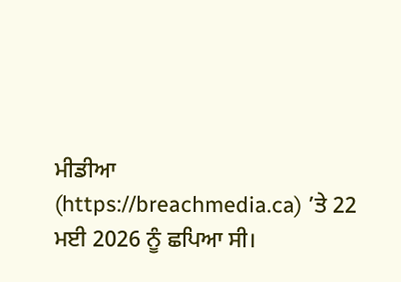ਮੀਡੀਆ (https://breachmedia.ca) ’ਤੇ 22 ਮਈ 2026 ਨੂੰ ਛਪਿਆ ਸੀ।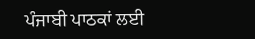ਪੰਜਾਬੀ ਪਾਠਕਾਂ ਲਈ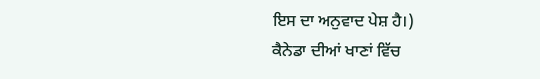ਇਸ ਦਾ ਅਨੁਵਾਦ ਪੇਸ਼ ਹੈ।)
ਕੈਨੇਡਾ ਦੀਆਂ ਖਾਣਾਂ ਵਿੱਚ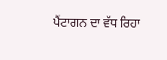ਪੈਂਟਾਗਨ ਦਾ ਵੱਧ ਰਿਹਾ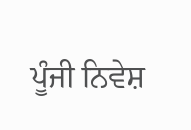ਪੂੰਜੀ ਨਿਵੇਸ਼